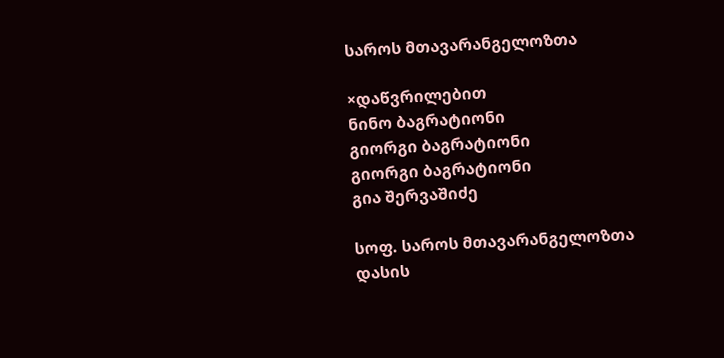საროს მთავარანგელოზთა

×დაწვრილებით
ნინო ბაგრატიონი
გიორგი ბაგრატიონი
გიორგი ბაგრატიონი
გია შერვაშიძე

სოფ. საროს მთავარანგელოზთა დასის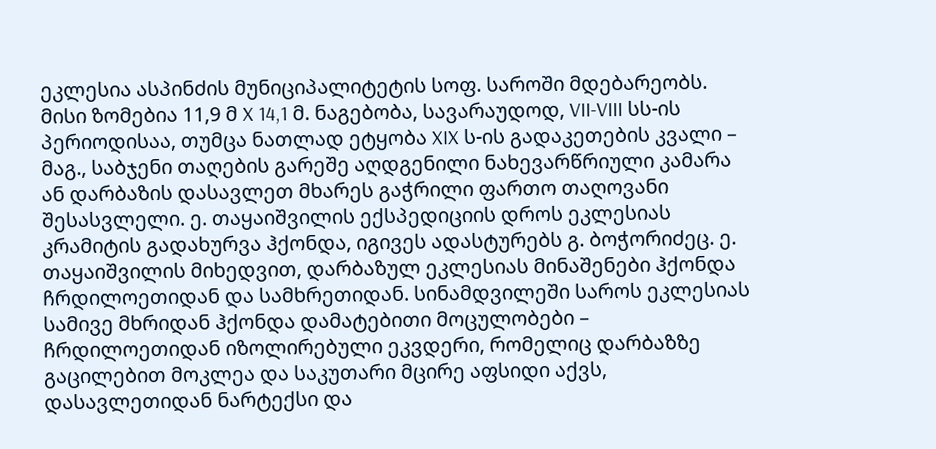ეკლესია ასპინძის მუნიციპალიტეტის სოფ. საროში მდებარეობს. მისი ზომებია 11,9 მ X 14,1 მ. ნაგებობა, სავარაუდოდ, VII-VIII სს-ის პერიოდისაა, თუმცა ნათლად ეტყობა XIX ს-ის გადაკეთების კვალი – მაგ., საბჯენი თაღების გარეშე აღდგენილი ნახევარწრიული კამარა ან დარბაზის დასავლეთ მხარეს გაჭრილი ფართო თაღოვანი შესასვლელი. ე. თაყაიშვილის ექსპედიციის დროს ეკლესიას კრამიტის გადახურვა ჰქონდა, იგივეს ადასტურებს გ. ბოჭორიძეც. ე. თაყაიშვილის მიხედვით, დარბაზულ ეკლესიას მინაშენები ჰქონდა ჩრდილოეთიდან და სამხრეთიდან. სინამდვილეში საროს ეკლესიას სამივე მხრიდან ჰქონდა დამატებითი მოცულობები – ჩრდილოეთიდან იზოლირებული ეკვდერი, რომელიც დარბაზზე გაცილებით მოკლეა და საკუთარი მცირე აფსიდი აქვს, დასავლეთიდან ნარტექსი და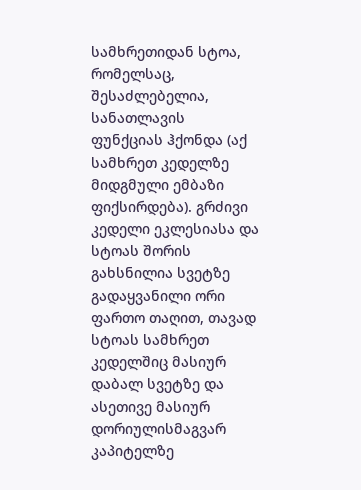სამხრეთიდან სტოა, რომელსაც, შესაძლებელია, სანათლავის ფუნქციას ჰქონდა (აქ სამხრეთ კედელზე მიდგმული ემბაზი ფიქსირდება). გრძივი კედელი ეკლესიასა და სტოას შორის გახსნილია სვეტზე გადაყვანილი ორი ფართო თაღით, თავად სტოას სამხრეთ კედელშიც მასიურ დაბალ სვეტზე და ასეთივე მასიურ დორიულისმაგვარ კაპიტელზე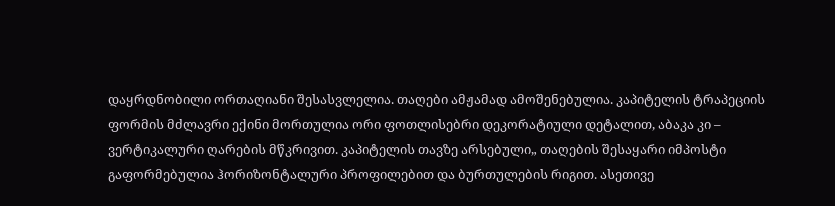დაყრდნობილი ორთაღიანი შესასვლელია. თაღები ამჟამად ამოშენებულია. კაპიტელის ტრაპეციის ფორმის მძლავრი ექინი მორთულია ორი ფოთლისებრი დეკორატიული დეტალით, აბაკა კი – ვერტიკალური ღარების მწკრივით. კაპიტელის თავზე არსებული„ თაღების შესაყარი იმპოსტი გაფორმებულია ჰორიზონტალური პროფილებით და ბურთულების რიგით. ასეთივე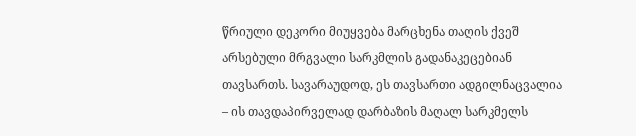წრიული დეკორი მიუყვება მარცხენა თაღის ქვეშ არსებული მრგვალი სარკმლის გადანაკეცებიან თავსართს. სავარაუდოდ, ეს თავსართი ადგილნაცვალია – ის თავდაპირველად დარბაზის მაღალ სარკმელს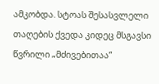ამკობდა. სტოას შესასვლელი თაღების ქვედა კიდეც მსგავსი წვრილი „მძივებითაა“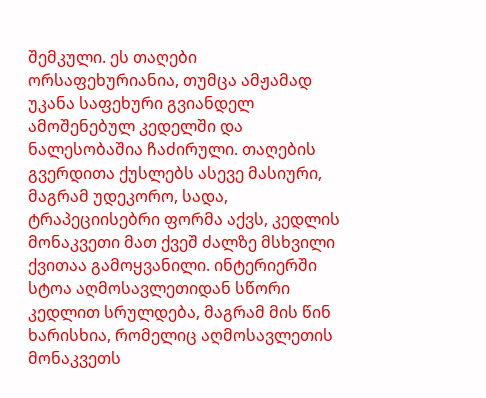შემკული. ეს თაღები ორსაფეხურიანია, თუმცა ამჟამად უკანა საფეხური გვიანდელ ამოშენებულ კედელში და ნალესობაშია ჩაძირული. თაღების გვერდითა ქუსლებს ასევე მასიური, მაგრამ უდეკორო, სადა, ტრაპეციისებრი ფორმა აქვს, კედლის მონაკვეთი მათ ქვეშ ძალზე მსხვილი ქვითაა გამოყვანილი. ინტერიერში სტოა აღმოსავლეთიდან სწორი კედლით სრულდება, მაგრამ მის წინ ხარისხია, რომელიც აღმოსავლეთის მონაკვეთს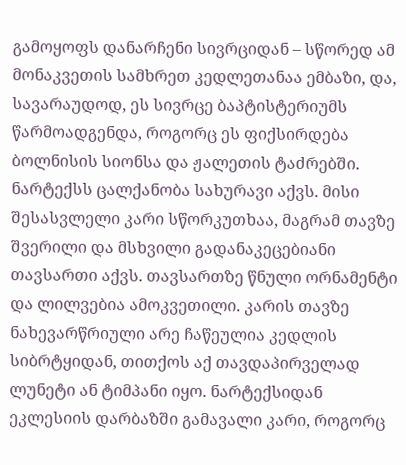გამოყოფს დანარჩენი სივრციდან – სწორედ ამ მონაკვეთის სამხრეთ კედლეთანაა ემბაზი, და, სავარაუდოდ, ეს სივრცე ბაპტისტერიუმს წარმოადგენდა, როგორც ეს ფიქსირდება ბოლნისის სიონსა და ჟალეთის ტაძრებში.
ნარტექსს ცალქანობა სახურავი აქვს. მისი შესასვლელი კარი სწორკუთხაა, მაგრამ თავზე შვერილი და მსხვილი გადანაკეცებიანი თავსართი აქვს. თავსართზე წნული ორნამენტი და ლილვებია ამოკვეთილი. კარის თავზე ნახევარწრიული არე ჩაწეულია კედლის სიბრტყიდან, თითქოს აქ თავდაპირველად ლუნეტი ან ტიმპანი იყო. ნარტექსიდან ეკლესიის დარბაზში გამავალი კარი, როგორც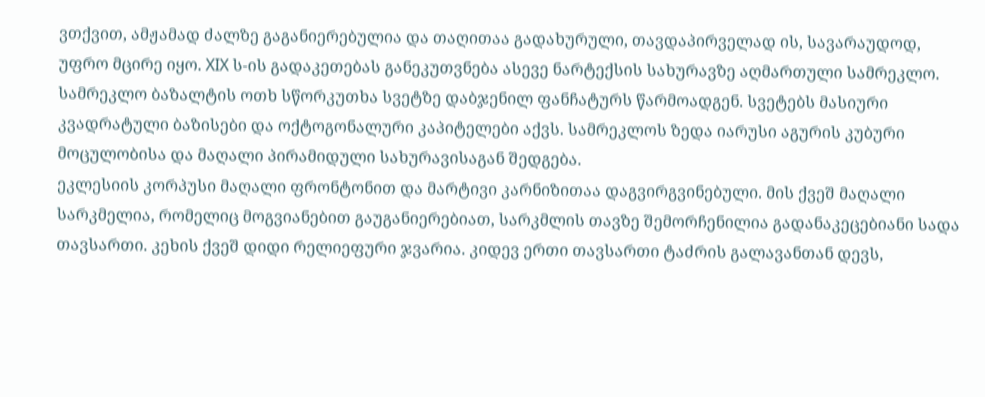ვთქვით, ამჟამად ძალზე გაგანიერებულია და თაღითაა გადახურული, თავდაპირველად ის, სავარაუდოდ, უფრო მცირე იყო. XIX ს-ის გადაკეთებას განეკუთვნება ასევე ნარტექსის სახურავზე აღმართული სამრეკლო. სამრეკლო ბაზალტის ოთხ სწორკუთხა სვეტზე დაბჯენილ ფანჩატურს წარმოადგენ. სვეტებს მასიური კვადრატული ბაზისები და ოქტოგონალური კაპიტელები აქვს. სამრეკლოს ზედა იარუსი აგურის კუბური მოცულობისა და მაღალი პირამიდული სახურავისაგან შედგება.
ეკლესიის კორპუსი მაღალი ფრონტონით და მარტივი კარნიზითაა დაგვირგვინებული. მის ქვეშ მაღალი სარკმელია, რომელიც მოგვიანებით გაუგანიერებიათ, სარკმლის თავზე შემორჩენილია გადანაკეცებიანი სადა თავსართი. კეხის ქვეშ დიდი რელიეფური ჯვარია. კიდევ ერთი თავსართი ტაძრის გალავანთან დევს,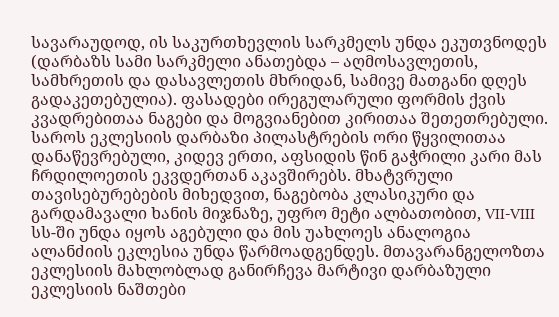სავარაუდოდ, ის საკურთხევლის სარკმელს უნდა ეკუთვნოდეს (დარბაზს სამი სარკმელი ანათებდა – აღმოსავლეთის, სამხრეთის და დასავლეთის მხრიდან, სამივე მათგანი დღეს გადაკეთებულია). ფასადები ირეგულარული ფორმის ქვის კვადრებითაა ნაგები და მოგვიანებით კირითაა შეთეთრებული.
საროს ეკლესიის დარბაზი პილასტრების ორი წყვილითაა დანაწევრებული, კიდევ ერთი, აფსიდის წინ გაჭრილი კარი მას ჩრდილოეთის ეკვდერთან აკავშირებს. მხატვრული თავისებურებების მიხედვით, ნაგებობა კლასიკური და გარდამავალი ხანის მიჯნაზე, უფრო მეტი ალბათობით, VII-VIII სს-ში უნდა იყოს აგებული და მის უახლოეს ანალოგია ალანძიის ეკლესია უნდა წარმოადგენდეს. მთავარანგელოზთა ეკლესიის მახლობლად განირჩევა მარტივი დარბაზული ეკლესიის ნაშთები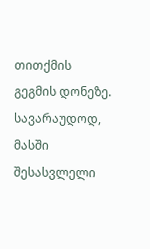თითქმის გეგმის დონეზე. სავარაუდოდ, მასში შესასვლელი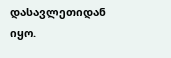დასავლეთიდან იყო.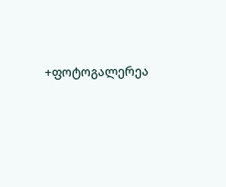+ფოტოგალერეა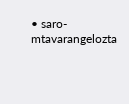• saro-mtavarangelozta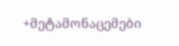+მეტამონაცემები